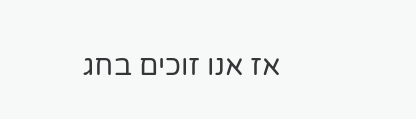אז אנו זוכים בחג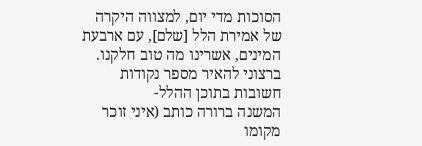הסוכות מדי יום, למצווה היקרה של אמירת הלל [שלם], עם ארבעת המינים, אשרינו מה טוב חלקנו. ברצוני להאיר מספר נקודות חשובות בתוכן ההלל-
המשנה ברורה כותב (איני זוכר מקומו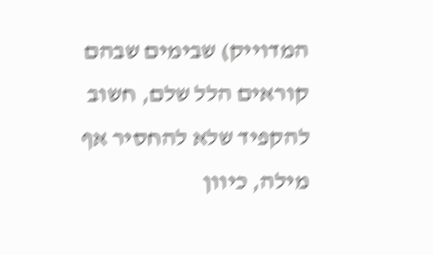המדוייק) שבימים שבהם קוראים הלל שלם, חשוב להקפיד שלא להחסיר אף מילה, כיוון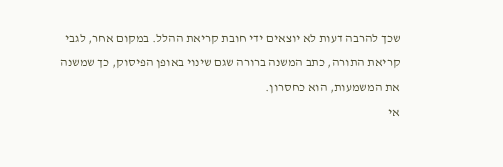שכך להרבה דעות לא יוצאים ידי חובת קריאת ההלל. במקום אחר, לגבי קריאת התורה, כתב המשנה ברורה שגם שינוי באופן הפיסוק, כך שמשנה את המשמעות, הוא כחסרון.
אי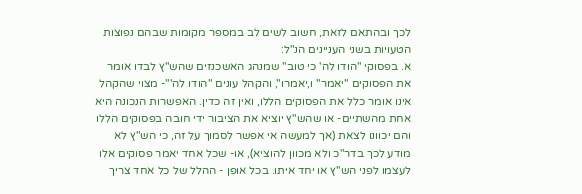לכך ובהתאם לזאת, חשוב לשים לב במספר מקומות שבהם נפוצות הטעויות בשני העניינים הנ"ל:
א. בפסוקי "הודו לה' כי טוב" שמנהג האשכנזים שהש"ץ לבדו אומר את הפסוקים "יאמר" ו,יאמרו", והקהל עונים "הודו לה'"- מצוי שהקהל אינו אומר כלל את הפסוקים הללו, ואין זה כדין. האפשרות הנכונה היא אחת מהשתיים- או שהש"ץ יוציא את הציבור ידי חובה בפסוקים הללו והם יכוונו לצאת (אך למעשה אי אפשר לסמוך על זה, כי הש"ץ לא מודע לכך בדר"כ ולא מכוון להוציא), או- שכל אחד יאמר פסוקים אלו לעצמו לפני הש"ץ או יחד איתו. בכל אופן - ההלל של כל אחד צריך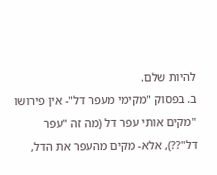להיות שלם.
ב. בפסוק "מקימי מעפר דל"- אין פירושו "מקים אותי עפר דל (מה זה "עפר דל"??), אלא- מקים מהעפר את הדל,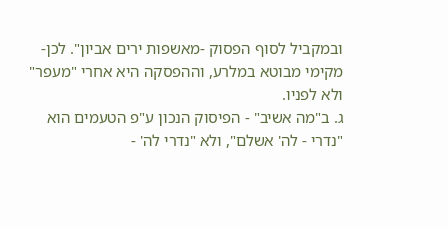ובמקביל לסוף הפסוק -מאשפות ירים אביון". לכן- מקימי מבוטא במלרע, וההפסקה היא אחרי "מעפר" ולא לפניו.
ג. ב"מה אשיב" - הפיסוק הנכון ע"פ הטעמים הוא "נדרי - לה' אשלם", ולא "נדרי לה' -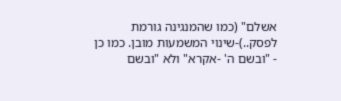אשלם" (כמו שהמנגינה גורמת לפסק..)-שינוי המשמעות מובן. כמו כן - "ובשם ה' -אקרא" ולא "ובשם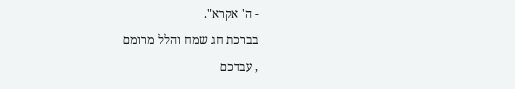- ה' אקרא".
בברכת חג שמח והלל מרומם
, עבדכם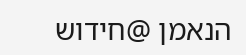הנאמן @חידוש